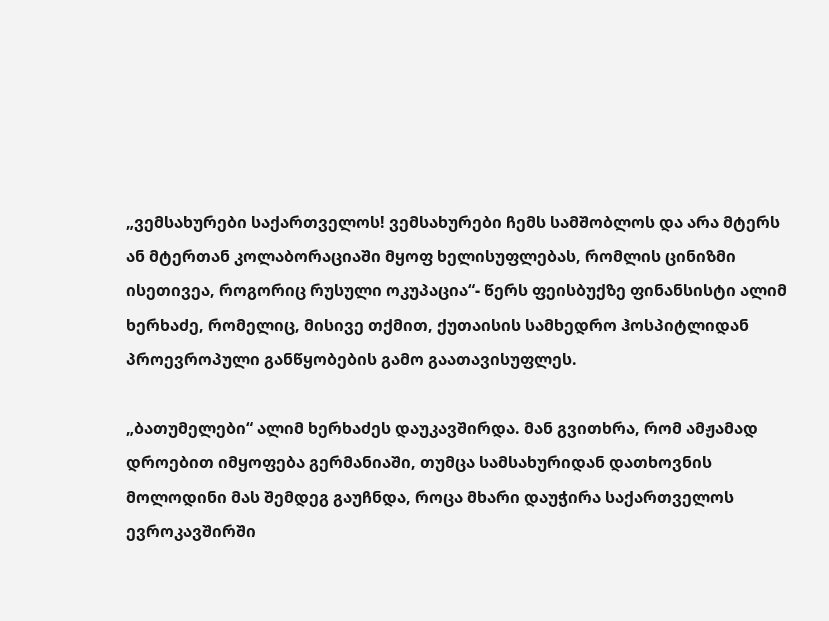„ვემსახურები საქართველოს! ვემსახურები ჩემს სამშობლოს და არა მტერს ან მტერთან კოლაბორაციაში მყოფ ხელისუფლებას, რომლის ცინიზმი ისეთივეა, როგორიც რუსული ოკუპაცია“- წერს ფეისბუქზე ფინანსისტი ალიმ ხერხაძე, რომელიც, მისივე თქმით, ქუთაისის სამხედრო ჰოსპიტლიდან პროევროპული განწყობების გამო გაათავისუფლეს.

„ბათუმელები“ ალიმ ხერხაძეს დაუკავშირდა. მან გვითხრა, რომ ამჟამად დროებით იმყოფება გერმანიაში, თუმცა სამსახურიდან დათხოვნის მოლოდინი მას შემდეგ გაუჩნდა, როცა მხარი დაუჭირა საქართველოს ევროკავშირში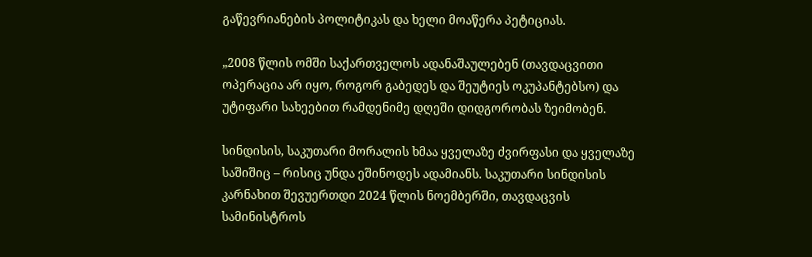გაწევრიანების პოლიტიკას და ხელი მოაწერა პეტიციას.

„2008 წლის ომში საქართველოს ადანაშაულებენ (თავდაცვითი ოპერაცია არ იყო, როგორ გაბედეს და შეუტიეს ოკუპანტებსო) და უტიფარი სახეებით რამდენიმე დღეში დიდგორობას ზეიმობენ.

სინდისის, საკუთარი მორალის ხმაა ყველაზე ძვირფასი და ყველაზე საშიშიც – რისიც უნდა ეშინოდეს ადამიანს. საკუთარი სინდისის კარნახით შევუერთდი 2024 წლის ნოემბერში, თავდაცვის სამინისტროს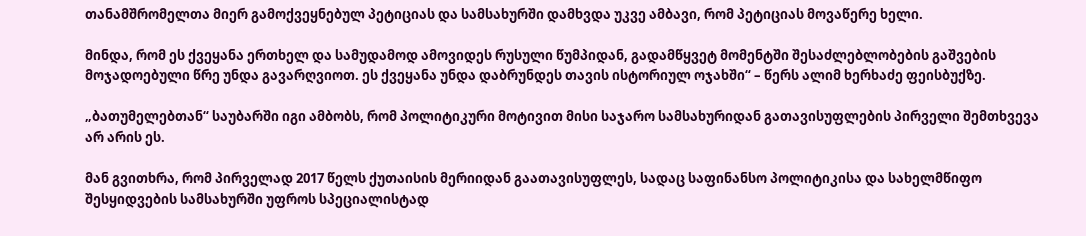თანამშრომელთა მიერ გამოქვეყნებულ პეტიციას და სამსახურში დამხვდა უკვე ამბავი, რომ პეტიციას მოვაწერე ხელი.

მინდა, რომ ეს ქვეყანა ერთხელ და სამუდამოდ ამოვიდეს რუსული წუმპიდან, გადამწყვეტ მომენტში შესაძლებლობების გაშვების მოჯადოებული წრე უნდა გავარღვიოთ. ეს ქვეყანა უნდა დაბრუნდეს თავის ისტორიულ ოჯახში“ – წერს ალიმ ხერხაძე ფეისბუქზე.

„ბათუმელებთან“ საუბარში იგი ამბობს, რომ პოლიტიკური მოტივით მისი საჯარო სამსახურიდან გათავისუფლების პირველი შემთხვევა არ არის ეს.

მან გვითხრა, რომ პირველად 2017 წელს ქუთაისის მერიიდან გაათავისუფლეს, სადაც საფინანსო პოლიტიკისა და სახელმწიფო შესყიდვების სამსახურში უფროს სპეციალისტად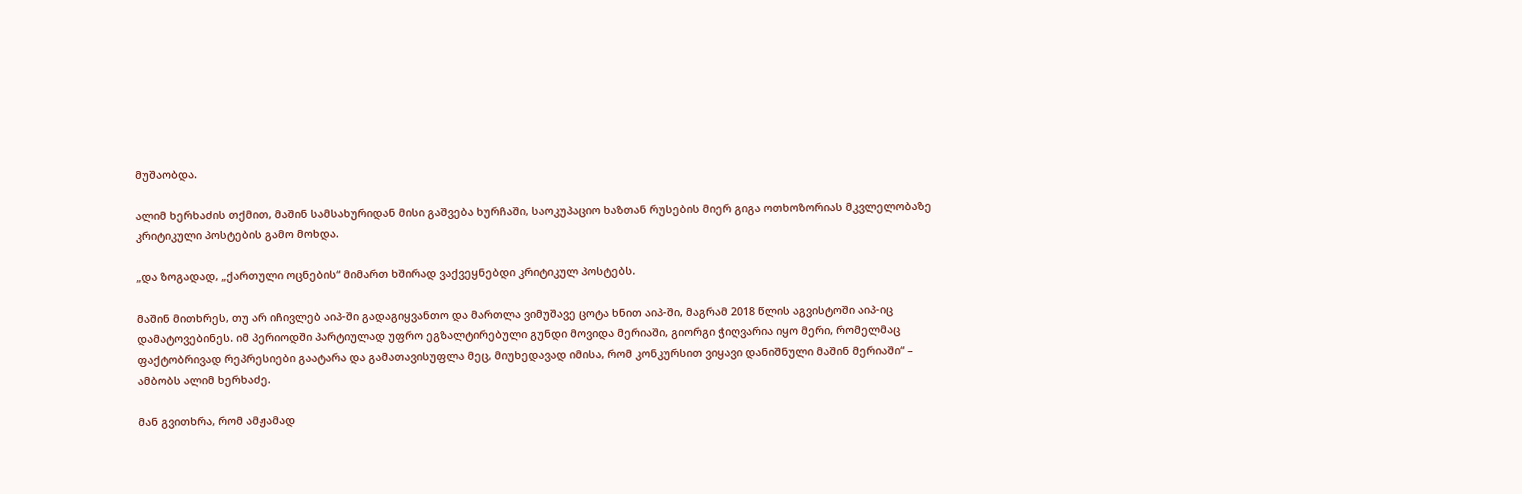მუშაობდა.

ალიმ ხერხაძის თქმით, მაშინ სამსახურიდან მისი გაშვება ხურჩაში, საოკუპაციო ხაზთან რუსების მიერ გიგა ოთხოზორიას მკვლელობაზე კრიტიკული პოსტების გამო მოხდა.

„და ზოგადად, „ქართული ოცნების“ მიმართ ხშირად ვაქვეყნებდი კრიტიკულ პოსტებს.

მაშინ მითხრეს, თუ არ იჩივლებ აიპ-ში გადაგიყვანთო და მართლა ვიმუშავე ცოტა ხნით აიპ-ში, მაგრამ 2018 წლის აგვისტოში აიპ-იც დამატოვებინეს. იმ პერიოდში პარტიულად უფრო ეგზალტირებული გუნდი მოვიდა მერიაში, გიორგი ჭიღვარია იყო მერი, რომელმაც ფაქტობრივად რეპრესიები გაატარა და გამათავისუფლა მეც, მიუხედავად იმისა, რომ კონკურსით ვიყავი დანიშნული მაშინ მერიაში“ – ამბობს ალიმ ხერხაძე.

მან გვითხრა, რომ ამჟამად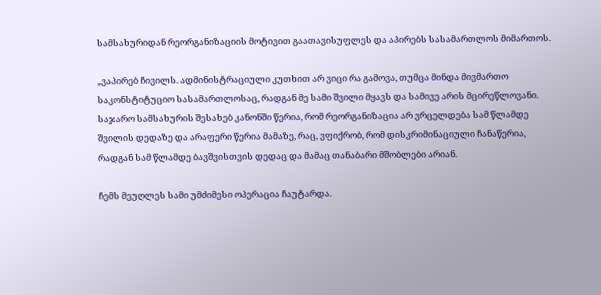სამსახურიდან რეორგანიზაციის მოტივით გაათავისუფლეს და აპირებს სასამართლოს მიმართოს.

„ვაპირებ ჩივილს. ადმინისტრაციული კუთხით არ ვიცი რა გამოვა, თუმცა მინდა მივმართო საკონსტიტუციო სასამართლოსაც, რადგან მე სამი შვილი მყავს და სამივე არის მცირეწლოვანი. საჯარო სამსახურის შესახებ კანონში წერია, რომ რეორგანიზაცია არ ვრცელდება სამ წლამდე შვილის დედაზე და არაფერი წერია მამაზე, რაც, ვფიქრობ, რომ დისკრიმინაციული ჩანაწერია, რადგან სამ წლამდე ბავშვისთვის დედაც და მამაც თანაბარი მშობლები არიან.

ჩემს მეუღლეს სამი უმძიმესი ოპერაცია ჩაუტარდა.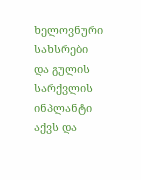ხელოვნური სახსრები და გულის სარქვლის ინპლანტი აქვს და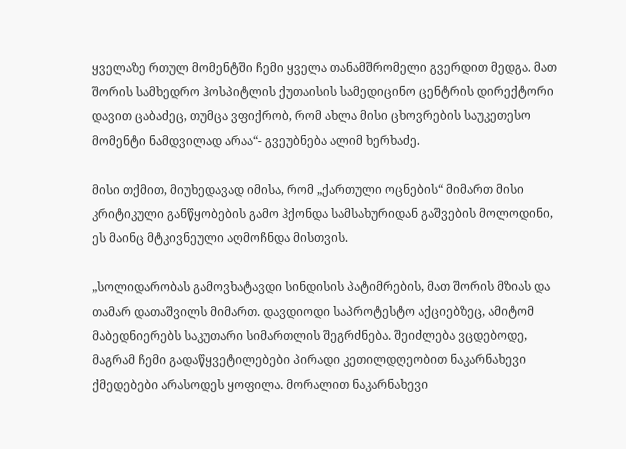ყველაზე რთულ მომენტში ჩემი ყველა თანამშრომელი გვერდით მედგა. მათ შორის სამხედრო ჰოსპიტლის ქუთაისის სამედიცინო ცენტრის დირექტორი დავით ცაბაძეც, თუმცა ვფიქრობ, რომ ახლა მისი ცხოვრების საუკეთესო მომენტი ნამდვილად არაა“- გვეუბნება ალიმ ხერხაძე.

მისი თქმით, მიუხედავად იმისა, რომ „ქართული ოცნების“ მიმართ მისი კრიტიკული განწყობების გამო ჰქონდა სამსახურიდან გაშვების მოლოდინი, ეს მაინც მტკივნეული აღმოჩნდა მისთვის.

„სოლიდარობას გამოვხატავდი სინდისის პატიმრების, მათ შორის მზიას და თამარ დათაშვილს მიმართ. დავდიოდი საპროტესტო აქციებზეც, ამიტომ მაბედნიერებს საკუთარი სიმართლის შეგრძნება. შეიძლება ვცდებოდე, მაგრამ ჩემი გადაწყვეტილებები პირადი კეთილდღეობით ნაკარნახევი ქმედებები არასოდეს ყოფილა. მორალით ნაკარნახევი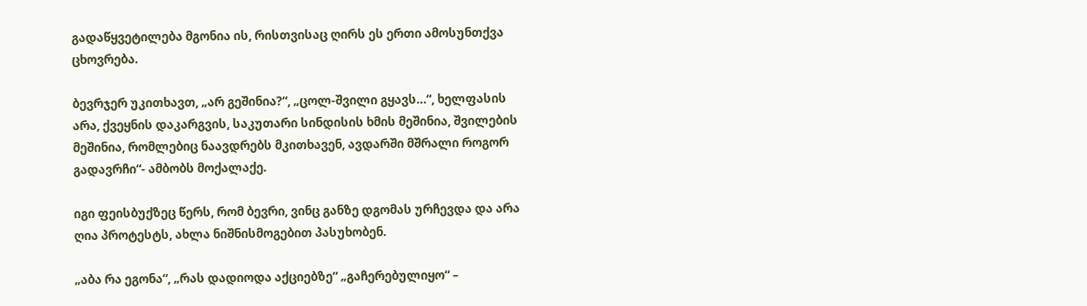გადაწყვეტილება მგონია ის, რისთვისაც ღირს ეს ერთი ამოსუნთქვა ცხოვრება.

ბევრჯერ უკითხავთ, „არ გეშინია?“, „ცოლ-შვილი გყავს…“, ხელფასის არა, ქვეყნის დაკარგვის, საკუთარი სინდისის ხმის მეშინია, შვილების მეშინია, რომლებიც ნაავდრებს მკითხავენ, ავდარში მშრალი როგორ გადავრჩი“- ამბობს მოქალაქე.

იგი ფეისბუქზეც წერს, რომ ბევრი, ვინც განზე დგომას ურჩევდა და არა ღია პროტესტს, ახლა ნიშნისმოგებით პასუხობენ.

„აბა რა ეგონა“, „რას დადიოდა აქციებზე“ „გაჩერებულიყო“ –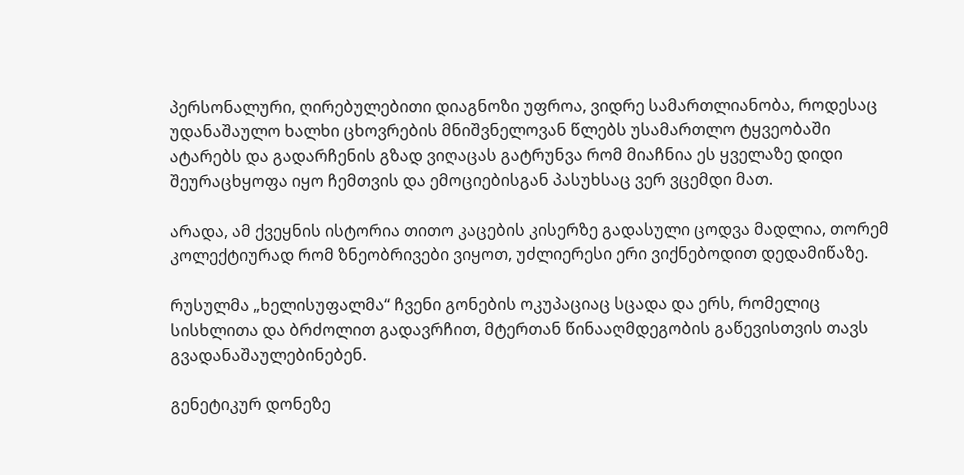პერსონალური, ღირებულებითი დიაგნოზი უფროა, ვიდრე სამართლიანობა, როდესაც უდანაშაულო ხალხი ცხოვრების მნიშვნელოვან წლებს უსამართლო ტყვეობაში ატარებს და გადარჩენის გზად ვიღაცას გატრუნვა რომ მიაჩნია ეს ყველაზე დიდი შეურაცხყოფა იყო ჩემთვის და ემოციებისგან პასუხსაც ვერ ვცემდი მათ.

არადა, ამ ქვეყნის ისტორია თითო კაცების კისერზე გადასული ცოდვა მადლია, თორემ კოლექტიურად რომ ზნეობრივები ვიყოთ, უძლიერესი ერი ვიქნებოდით დედამიწაზე.

რუსულმა „ხელისუფალმა“ ჩვენი გონების ოკუპაციაც სცადა და ერს, რომელიც სისხლითა და ბრძოლით გადავრჩით, მტერთან წინააღმდეგობის გაწევისთვის თავს გვადანაშაულებინებენ.

გენეტიკურ დონეზე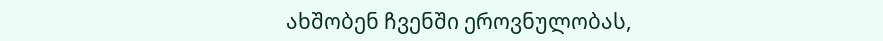ახშობენ ჩვენში ეროვნულობას,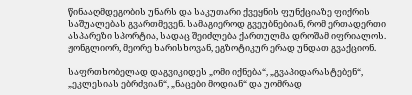წინააღმდეგობის უნარს და საკუთარი ქვეყნის ფუნქციაზე ფიქრის საშუალებას გვართმევენ. სამაგიეროდ გვეუბნებიან, რომ ერთადერთი ასპარეზი სპორტია, სადაც შეიძლება ქართულმა დროშამ იფრიალოს. ჟონგლიორ, მეორე ხარისხოვან, ეგზოტიკურ ერად უნდათ გვაქციონ.

საფრთხობელად დაგვიკიდეს „ომი იქნება“, „გვაპიდარასტებენ“, „ეკლესიას ებრძვიან“, „ნაცები მოდიან“ და უომრად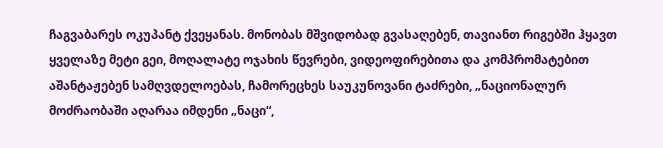ჩაგვაბარეს ოკუპანტ ქვეყანას. მონობას მშვიდობად გვასაღებენ, თავიანთ რიგებში ჰყავთ ყველაზე მეტი გეი, მოღალატე ოჯახის წევრები, ვიდეოფირებითა და კომპრომატებით აშანტაჟებენ სამღვდელოებას, ჩამორეცხეს საუკუნოვანი ტაძრები, „ნაციონალურ მოძრაობაში აღარაა იმდენი „ნაცი“,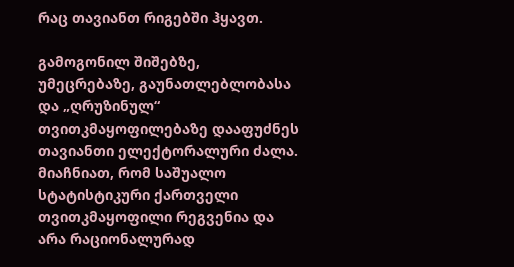რაც თავიანთ რიგებში ჰყავთ.

გამოგონილ შიშებზე, უმეცრებაზე, გაუნათლებლობასა და „ღრუზინულ“ თვითკმაყოფილებაზე დააფუძნეს თავიანთი ელექტორალური ძალა. მიაჩნიათ, რომ საშუალო სტატისტიკური ქართველი თვითკმაყოფილი რეგვენია და არა რაციონალურად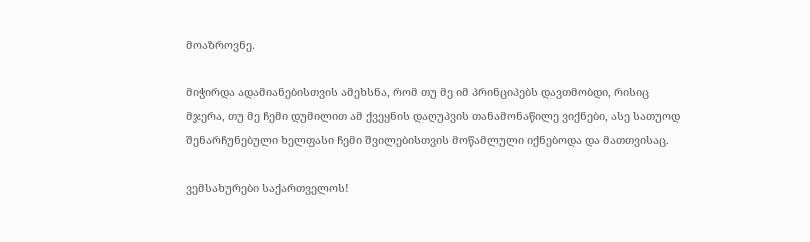მოაზროვნე.

მიჭირდა ადამიანებისთვის ამეხსნა, რომ თუ მე იმ პრინციპებს დავთმობდი, რისიც მჯერა, თუ მე ჩემი დუმილით ამ ქვეყნის დაღუპვის თანამონაწილე ვიქნები, ასე სათუოდ შენარჩუნებული ხელფასი ჩემი შვილებისთვის მოწამლული იქნებოდა და მათთვისაც.

ვემსახურები საქართველოს!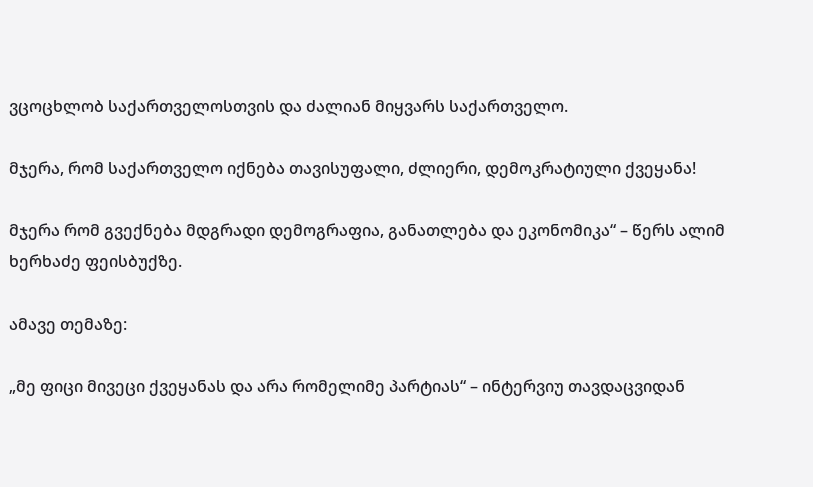ვცოცხლობ საქართველოსთვის და ძალიან მიყვარს საქართველო.

მჯერა, რომ საქართველო იქნება თავისუფალი, ძლიერი, დემოკრატიული ქვეყანა!

მჯერა რომ გვექნება მდგრადი დემოგრაფია, განათლება და ეკონომიკა“ – წერს ალიმ ხერხაძე ფეისბუქზე.

ამავე თემაზე:

„მე ფიცი მივეცი ქვეყანას და არა რომელიმე პარტიას“ – ინტერვიუ თავდაცვიდან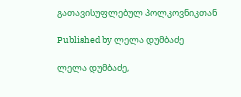გათავისუფლებულ პოლკოვნიკთან

Published by ლელა დუმბაძე

ლელა დუმბაძე,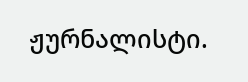ჟურნალისტი.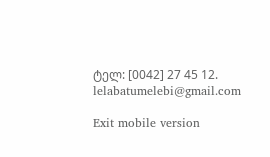ტელ: [0042] 27 45 12. lelabatumelebi@gmail.com

Exit mobile version